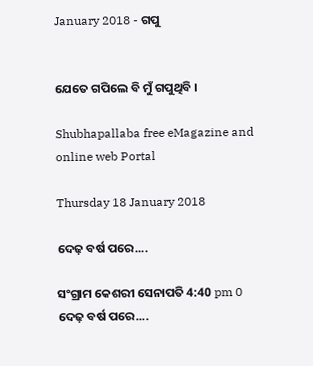January 2018 - ଗପୁ


ଯେତେ ଗପିଲେ ବି ମୁଁ ଗପୁଥିବି ।

Shubhapallaba free eMagazine and online web Portal

Thursday 18 January 2018

ଦେଢ଼ ବର୍ଷ ପରେ....

ସଂଗ୍ରାମ କେଶରୀ ସେନାପତି 4:40 pm 0
ଦେଢ଼ ବର୍ଷ ପରେ....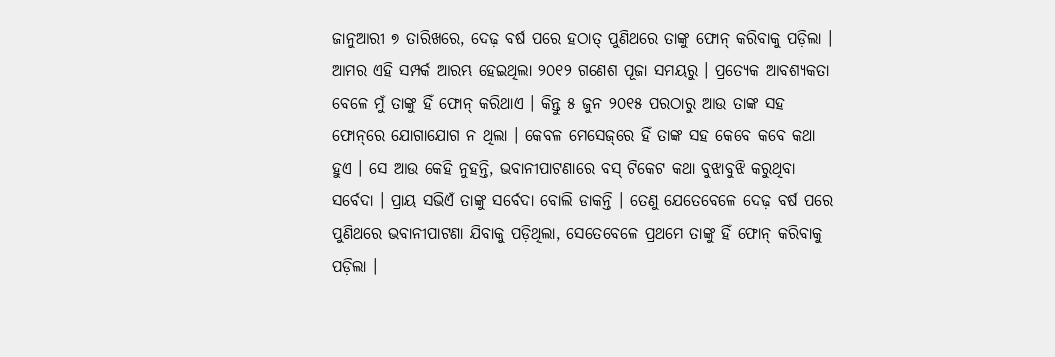ଜାନୁଆରୀ ୭ ତାରିଖରେ, ଦେଢ଼ ବର୍ଷ ପରେ ହଠାତ୍ ପୁଣିଥରେ ତାଙ୍କୁ ଫୋନ୍ କରିବାକୁ ପଡ଼ିଲା । ଆମର ଏହି ସମ୍ପର୍କ ଆରମ୍ଭ ହେଇଥିଲା ୨୦୧୨ ଗଣେଶ ପୂଜା ସମୟରୁ । ପ୍ରତ୍ୟେକ ଆବଶ୍ୟକତା ବେଳେ ମୁଁ ତାଙ୍କୁ ହିଁ ଫୋନ୍ କରିଥାଏ । କିନ୍ତୁ ୫ ଜୁନ ୨୦୧୫ ପରଠାରୁ ଆଉ ତାଙ୍କ ସ‌ହ ଫୋନ୍‌ରେ ଯୋଗାଯୋଗ ନ ଥିଲା । କେବଳ ମେସେଜ୍‌ରେ ହିଁ ତାଙ୍କ ସ‌ହ କେବେ କବେ କଥା ହୁଏ । ସେ ଆଉ କେହି ନୁହ‌ନ୍ତି, ଭବାନୀପାଟଣାରେ ବସ୍ ଟିକେଟ କଥା ବୁଝାବୁଝି କରୁଥିବା ସର୍ବେଦା । ପ୍ରାୟ ସଭିଏଁ ତାଙ୍କୁ ସର୍ବେଦା ବୋଲି ଡାକନ୍ତି । ତେଣୁ ଯେତେବେଳେ ଦେଢ଼ ବର୍ଷ ପରେ ପୁଣିଥରେ ଭବାନୀପାଟଣା ଯିବାକୁ ପଡ଼ିଥିଲା, ସେତେବେଳେ ପ୍ରଥମେ ତାଙ୍କୁ ହିଁ ଫୋନ୍ କରିବାକୁ ପଡ଼ିଲା ।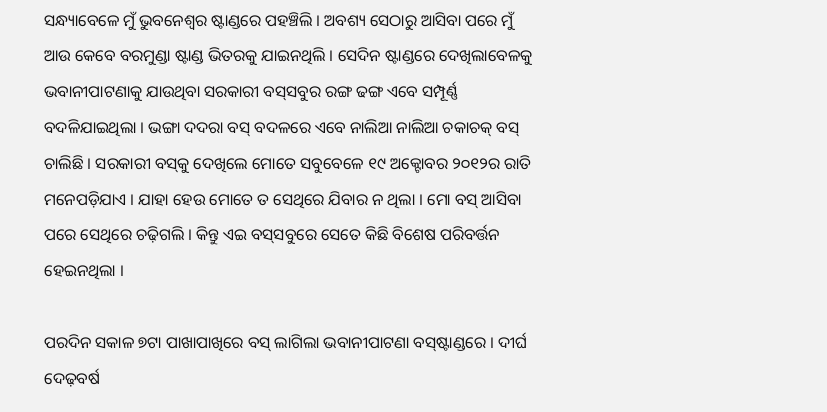ସନ୍ଧ୍ୟାବେଳେ ମୁଁ ଭୁବନେଶ୍ୱର ଷ୍ଟାଣ୍ଡରେ ପ‌ହ‌ଞ୍ଚିଲି । ଅବଶ୍ୟ ସେଠାରୁ ଆସିବା ପରେ ମୁଁ ଆଉ କେବେ ବରମୁଣ୍ଡା ଷ୍ଟାଣ୍ଡ ଭିତରକୁ ଯାଇନଥିଲି । ସେଦିନ ଷ୍ଟାଣ୍ଡରେ ଦେଖିଲାବେଳକୁ ଭବାନୀପାଟଣାକୁ ଯାଉଥିବା ସରକାରୀ ବସ୍‌ସବୁର ରଙ୍ଗ ଢଙ୍ଗ ଏବେ ସମ୍ପୂର୍ଣ୍ଣ ବଦଳିଯାଇଥିଲା । ଭଙ୍ଗା ଦ‌ଦରା ବସ୍‌ ବଦଳରେ ଏବେ ନାଲିଆ ନାଲିଆ ଚକାଚକ୍ ବସ୍ ଚାଲିଛି । ସରକାରୀ ବସ୍‌କୁ ଦେଖିଲେ ମୋତେ ସବୁବେଳେ ୧୯ ଅକ୍ଟୋବର ୨୦୧୨ର ରାତି ମନେପଡ଼ିଯାଏ । ଯାହା ହେଉ ମୋତେ ତ ସେଥିରେ ଯିବାର ନ ଥିଲା । ମୋ ବସ୍ ଆସିବା ପରେ ସେଥିରେ ଚଢ଼ିଗଲି । କିନ୍ତୁ ଏଇ ବସ୍‌ସବୁରେ ସେତେ କିଛି ବିଶେଷ ପରିବର୍ତ୍ତନ ହେଇନଥିଲା ।

ପରଦିନ ସକାଳ ୭ଟା ପାଖାପାଖିରେ ବସ୍ ଲାଗିଲା ଭବାନୀପାଟଣା ବସ୍‌ଷ୍ଟାଣ୍ଡରେ । ଦୀର୍ଘ ଦେଢ଼ବର୍ଷ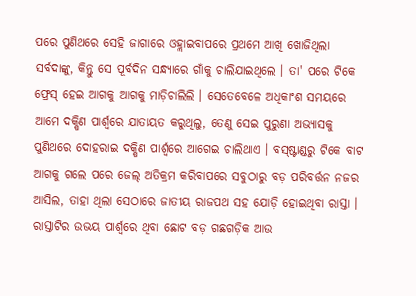ପରେ ପୁଣିଥରେ ସେହି ଜାଗାରେ ଓହ୍ଲାଇବାପରେ ପ୍ରଥମେ ଆଖି ଖୋଜିଥିଲା ସର୍ବଦାଙ୍କୁ, କିନ୍ତୁ ସେ ପୂର୍ବଦିନ ସନ୍ଧ୍ୟାରେ ଗାଁକୁ ଚାଲିଯାଇଥିଲେ । ତା' ପରେ ଟିକେ ଫ୍ରେସ୍ ହେଇ ଆଗକୁ ଆଗକୁ ମାଡ଼ିଚାଲିଲି । ସେତେବେଳେ ଅଧିକାଂଶ ସମୟରେ ଆମେ ଦକ୍ଷିଣ ପାର୍ଶ୍ୱରେ ଯାତାୟତ କରୁଥିଲୁ, ତେଣୁ ସେଇ ପୁରୁଣା ଅଭ୍ୟାସକୁ ପୁଣିଥରେ ଦୋହରାଇ ଦକ୍ଷିଣ ପାର୍ଶ୍ୱରେ ଆଗେଇ ଚାଲିଥାଏ । ବସ୍‌ଷ୍ଟାଣ୍ଡରୁ ଟିକେ ବାଟ ଆଗକୁ ଗଲେ ପରେ ଜେଲ୍ ଅତିକ୍ରମ କରିବାପରେ ସବୁଠାରୁ ବଡ଼ ପରିବର୍ତ୍ତନ ନ‌ଜର ଆସିଲ, ତାହା ଥିଲା ସେଠାରେ ଜାତୀୟ ରାଜପଥ ସ‌ହ ଯୋଡ଼ି ହୋଇଥିବା ରାସ୍ତା । ରାସ୍ତାଟିର ଉଭୟ ପାର୍ଶ୍ୱରେ ଥିବା ଛୋଟ ବଡ଼ ଗଛଗଡ଼ିକ ଆଉ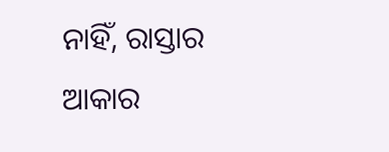ନାହିଁ, ରାସ୍ତାର ଆକାର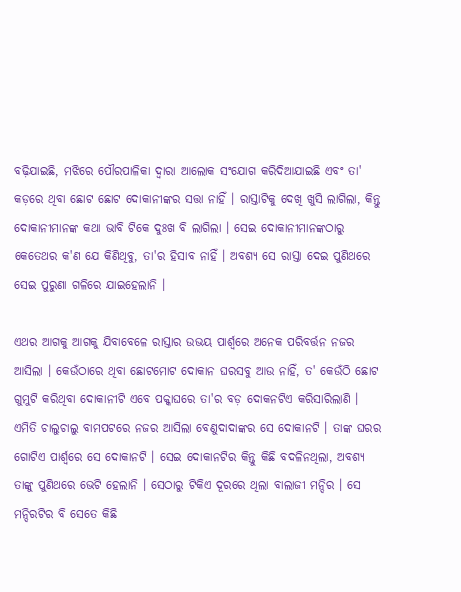ବଢ଼ିଯାଇଛି, ମଝିରେ ପୌରପାଳିକା ଦ୍ୱାରା ଆଲୋକ ସଂଯୋଗ କରିଦିଆଯାଇଛି ଏବଂ ତା' କଡ଼ରେ ଥିବା ଛୋଟ ଛୋଟ ଦୋକାନୀଙ୍କର ସତ୍ତା ନାହିଁ । ରାସ୍ତାଟିକୁ ଦେଖି ଖୁସି ଲାଗିଲା, କିନ୍ତୁ ଦୋକାନୀମାନଙ୍କ କଥା ଭାବି ଟିକେ ଦୁଃଖ ବି ଲାଗିଲା । ସେଇ ଦୋକାନୀମାନଙ୍କଠାରୁ କେତେଥର କ'ଣ ଯେ କିଣିଥିବୁ, ତା'ର ହିସାବ ନାହିଁ । ଅବଶ୍ୟ ସେ ରାସ୍ତା ଦେଇ ପୁଣିଥରେ ସେଇ ପୁରୁଣା ଗଳିରେ ଯାଇହେଲାନି ।

ଏଥର ଆଗକୁ ଆଗକୁ ଯିବାବେଳେ ରାସ୍ତାର ଉଭୟ ପାର୍ଶ୍ୱରେ ଅନେକ ପରିବର୍ତ୍ତନ ନ‌ଜର ଆସିଲା । କେଉଁଠାରେ ଥିବା ଛୋଟମୋଟ ଦୋକାନ ଘରସବୁ ଆଉ ନାହିଁ, ତ' କେଉଁଠି ଛୋଟ ଗୁମୁଟି କରିଥିବା ଦୋକାନୀଟି ଏବେ ପକ୍କାଘରେ ତା'ର ବଡ଼ ଦୋକନଟିଏ କରିସାରିଲାଣି । ଏମିତି ଚାଲୁଚାଲୁ ବାମ‌ପଟରେ ନ‌ଜର ଆସିଲା ବେଣୁଦାଦାଙ୍କର ସେ ଦୋକାନଟି । ତାଙ୍କ ଘରର ଗୋଟିଏ ପାର୍ଶ୍ୱରେ ସେ ଦୋକାନଟି । ସେଇ ଦୋକାନଟିର କିନ୍ତୁ କିଛି ବଦଳିନଥିଲା, ଅବଶ୍ୟ ତାଙ୍କୁ ପୁଣିଥରେ ଭେଟି ହେଲାନି । ସେଠାରୁ ଟିକିଏ ଦୂରରେ ଥିଲା ବାଲାଜୀ ମନ୍ଦିର । ସେ ମନ୍ଦିରଟିର ବି ସେତେ କିଛି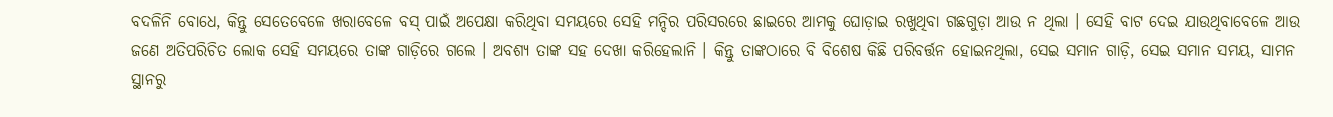ବଦଳିନି ବୋଧେ, କିନ୍ତୁ ସେତେବେଳେ ଖରାବେଳେ ବସ୍ ପାଇଁ ଅପେକ୍ଷା କରିଥିବା ସମୟରେ ସେହି ମନ୍ଦିର ପରିସରରେ ଛାଇରେ ଆମକୁ ଘୋଡ଼ାଇ ରଖୁଥିବା ଗଛଗୁଡ଼ା ଆଉ ନ ଥିଲା । ସେହି ବାଟ ଦେଇ ଯାଉଥିବାବେଳେ ଆଉ ଜଣେ ଅତିପରିଚିତ ଲୋକ ସେହି ସମୟରେ ତାଙ୍କ ଗାଡ଼ିରେ ଗଲେ । ଅବଶ୍ୟ ତାଙ୍କ ସ‌ହ ଦେଖା କରିହେଲାନି । କିନ୍ତୁ ତାଙ୍କଠାରେ ବି ବିଶେଷ କିଛି ପରିବର୍ତ୍ତନ ହୋଇନଥିଲା, ସେଇ ସମାନ ଗାଡ଼ି, ସେଇ ସମାନ ସମୟ, ସାମନ ସ୍ଥାନରୁ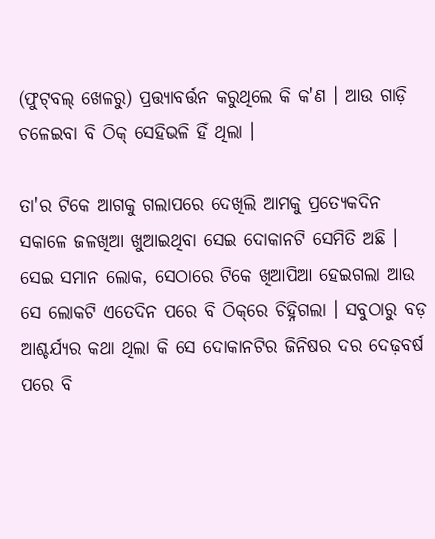(ଫୁଟ୍‌ବଲ୍ ଖେଳରୁ) ପ୍ରତ୍ତ୍ୟାବର୍ତ୍ତନ କରୁଥିଲେ କି କ'ଣ । ଆଉ ଗାଡ଼ି ଚଳେଇବା ବି ଠିକ୍ ସେହିଭଳି ହିଁ ଥିଲା ।

ତା'ର ଟିକେ ଆଗକୁ ଗଲାପରେ ଦେଖିଲି ଆମକୁ ପ୍ରତ୍ୟେକଦିନ ସକାଳେ ଜଳଖିଆ ଖୁଆଇଥିବା ସେଇ ଦୋକାନଟି ସେମିତି ଅଛି । ସେଇ ସମାନ ଲୋକ, ସେଠାରେ ଟିକେ ଖିଆପିଆ ହେଇଗଲା ଆଉ ସେ ଲୋକଟି ଏତେଦିନ ପରେ ବି ଠିକ୍‌ରେ ଚିହ୍ନିଗଲା । ସବୁଠାରୁ ବଡ଼ ଆଶ୍ଚର୍ଯ୍ୟର କଥା ଥିଲା କି ସେ ଦୋକାନଟିର ଜିନିଷର ଦର ଦେଢ଼ବର୍ଷ ପରେ ବି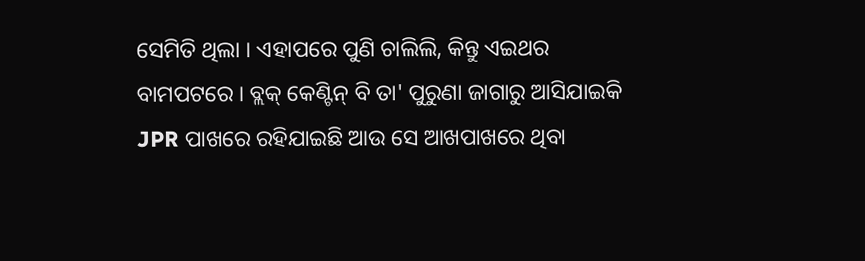ସେମିତି ଥିଲା । ଏହାପରେ ପୁଣି ଚାଲିଲି, କିନ୍ତୁ ଏଇଥର ବାମ‌ପଟରେ । ବ୍ଲକ୍ କେଣ୍ଟିନ୍ ବି ତା' ପୁରୁଣା ଜାଗାରୁ ଆସିଯାଇକି JPR ପାଖରେ ରହିଯାଇଛି ଆଉ ସେ ଆଖପାଖରେ ଥିବା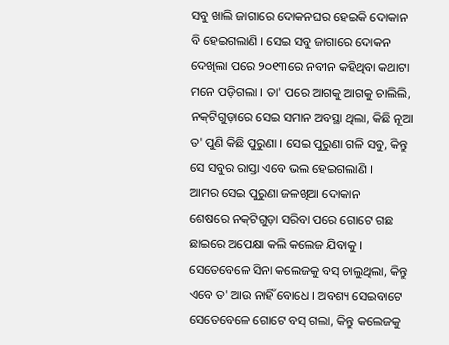ସବୁ ଖାଲି ଜାଗାରେ ଦୋକନ‌ଘର ହେଇକି ଦୋକାନ ବି ହେଇଗଲାଣି । ସେଇ ସବୁ ଜାଗାରେ ଦୋକନ ଦେଖିଲା ପରେ ୨୦୧୩ରେ ନବୀନ କ‌ହିଥିବା କଥାଟା ମନେ ପଡ଼ିଗଲା । ତା' ପରେ ଆଗକୁ ଆଗକୁ ଚାଲିଲି, ନ‌କ୍‌ଟିଗୁଡ଼ାରେ ସେଇ ସମାନ ଅବସ୍ଥା ଥିଲା, କିଛି ନୂଆ ତ' ପୁଣି କିଛି ପୁରୁଣା । ସେଇ ପୁରୁଣା ଗଳି ସବୁ, କିନ୍ତୁ ସେ ସବୁର ରାସ୍ତା ଏବେ ଭଲ ହେଇଗଲାଣି ।
ଆମର ସେଇ ପୁରୁଣା ଜଳଖିଆ ଦୋକାନ
ଶେଷରେ ନ‌କ୍‌ଟିଗୁଡ଼ା ସରିବା ପରେ ଗୋଟେ ଗଛ ଛାଇରେ ଅପେକ୍ଷା କଲି କଲେଜ ଯିବାକୁ । ସେତେବେଳେ ସିନା କଲେଜକୁ ବସ୍ ଚାଲୁଥିଲା, କିନ୍ତୁ ଏବେ ତ' ଆଉ ନାହିଁ ବୋଧେ । ଅବଶ୍ୟ ସେଇବାଟେ ସେତେବେଳେ ଗୋଟେ ବସ୍ ଗଲା, କିନ୍ତୁ କଲେଜକୁ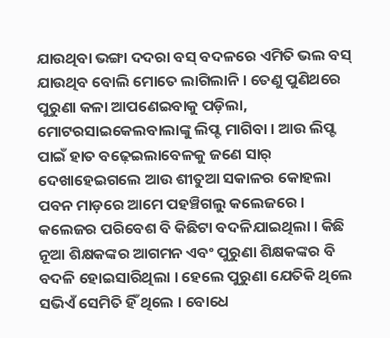ଯାଉଥିବା ଭଙ୍ଗା ଦ‌ଦରା ବସ୍ ବଦଳରେ ଏମିତି ଭଲ ବସ୍ ଯାଉଥିବ ବୋଲି ମୋତେ ଲାଗିଲାନି । ତେଣୁ ପୁଣିଥରେ ପୁରୁଣା କଳା ଆପଣେଇବାକୁ ପଡ଼ିଲା, ମୋଟରସାଇକେଲବାଲାଙ୍କୁ ଲିପ୍ଟ ମାଗିବା । ଆଉ ଲିପ୍ଟ ପାଇଁ ହାତ ବଢ଼େଇଲାବେଳକୁ ଜଣେ ସାର୍ ଦେଖାହେଇଗଲେ ଆଉ ଶୀତୁଆ ସକାଳର କୋହଲା ପବନ ମାଡ଼ରେ ଆମେ ପ‌ହ‌ଞ୍ଚିଗଲୁ କଲେଜରେ । କଲେଜର ପରିବେଶ ବି କିଛିଟା ବଦଳିଯାଇଥିଲା । କିଛି ନୂଆ ଶିକ୍ଷକଙ୍କର ଆଗମନ ଏବଂ ପୁରୁଣା ଶିକ୍ଷକଙ୍କର ବି ବଦଳି ହୋଇସାରିଥିଲା । ହେଲେ ପୁରୁଣା ଯେତିକି ଥିଲେ ସଭିଏଁ ସେମିତି ହିଁ ଥିଲେ । ବୋଧେ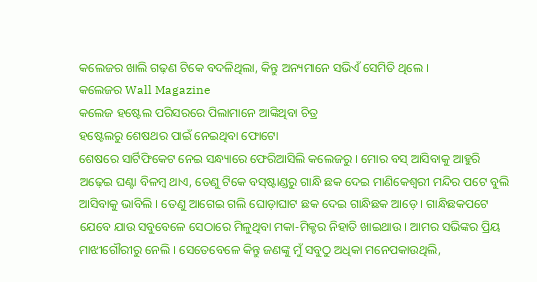କଲେଜର ଖାଲି ଗଢ଼ଣ ଟିକେ ବଦଳିଥିଲା, କିନ୍ତୁ ଅନ୍ୟମାନେ ସଭିଏଁ ସେମିତି ଥିଲେ ।
କଲେଜର Wall Magazine
କଲେଜ ହଷ୍ଟେଲ ପରିସରରେ ପିଲାମାନେ ଆଙ୍କିଥିବା ଚିତ୍ର
ହଷ୍ଟେଲରୁ ଶେଷଥର ପାଇଁ ନେଇଥିବା ଫୋଟୋ
ଶେଷରେ ସାର୍ଟିଫିକେଟ ନେଇ ସନ୍ଧ୍ୟାରେ ଫେରିଆସିଲି କଲେଜରୁ । ମୋର ବସ୍ ଆସିବାକୁ ଆହୁରି ଅଢ଼େଇ ଘଣ୍ଟା ବିଳମ୍ବ ଥାଏ, ତେଣୁ ଟିକେ ବସ୍‌ଷ୍ଟାଣ୍ଡରୁ ଗାନ୍ଧି ଛକ ଦେଇ ମାଣିକେଶ୍ୱରୀ ମନ୍ଦିର ପଟେ ବୁଲି ଆସିବାକୁ ଭାବିଲି । ତେଣୁ ଆଗେଇ ଗଲି ଘୋଡ଼ାଘାଟ ଛକ ଦେଇ ଗାନ୍ଧିଛକ ଆଡ଼େ । ଗାନ୍ଧିଛକପଟେ ଯେବେ ଯାଉ ସବୁବେଳେ ସେଠାରେ ମିଳୁଥିବା ମକା-ମିକ୍ଚର ନିହାତି ଖାଇଥାଉ । ଆମର ସଭିଙ୍କର ପ୍ରିୟ ମାଝୀଗୌରୀରୁ ନେଲି । ସେତେବେଳେ କିନ୍ତୁ ଜଣଙ୍କୁ ମୁଁ ସବୁଠୁ ଅଧିକା ମନେପକାଉଥିଲି,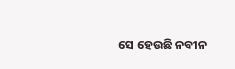ସେ ହେଉଛି ନବୀନ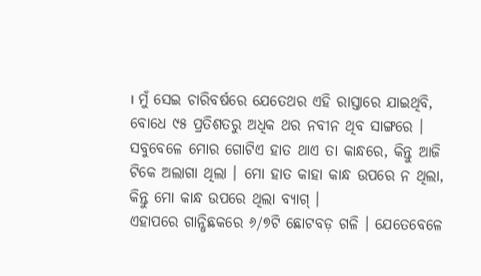। ମୁଁ ସେଇ ଚାରିବର୍ଷରେ ଯେତେଥର ଏହି ରାସ୍ତାରେ ଯାଇଥିବି, ବୋଧେ ୯୫ ପ୍ରତିଶତରୁ ଅଧିକ ଥର ନବୀନ ଥିବ ସାଙ୍ଗରେ । ସବୁବେଳେ ମୋର ଗୋଟିଏ ହାତ ଥାଏ ତା କାନ୍ଧରେ, କିନ୍ତୁ ଆଜି ଟିକେ ଅଲାଗା ଥିଲା । ମୋ ହାତ କାହା କାନ୍ଧ ଉପରେ ନ ଥିଲା, କିନ୍ତୁ ମୋ କାନ୍ଧ ଉପରେ ଥିଲା ବ୍ୟାଗ୍ ।
ଏହାପରେ ଗାନ୍ଧିଛକରେ ୬/୭ଟି ଛୋଟବଡ଼ ଗଳି । ଯେତେବେଳେ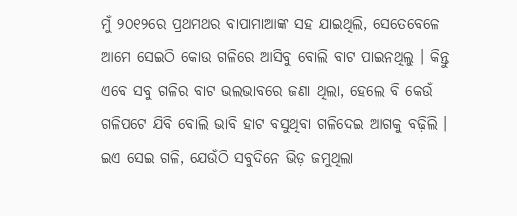ମୁଁ ୨୦୧୨ରେ ପ୍ରଥମଥର ବାପାମାଆଙ୍କ ସ‌ହ ଯାଇଥିଲି, ସେତେବେଳେ ଆମେ ସେଇଠି କୋଉ ଗଳିରେ ଆସିବୁ ବୋଲି ବାଟ ପାଇନଥିଲୁ । କିନ୍ତୁ ଏବେ ସବୁ ଗଳିର ବାଟ ଭଲଭାବରେ ଜଣା ଥିଲା, ହେଲେ ବି କେଉଁ ଗଳିପଟେ ଯିବି ବୋଲି ଭାବି ହାଟ ବସୁଥିବା ଗଳିଦେଇ ଆଗକୁ ବଢ଼ିଲି । ଇଏ ସେଇ ଗଳି, ଯେଉଁଠି ସବୁଦିନେ ଭିଡ଼ ଜମୁଥିଲା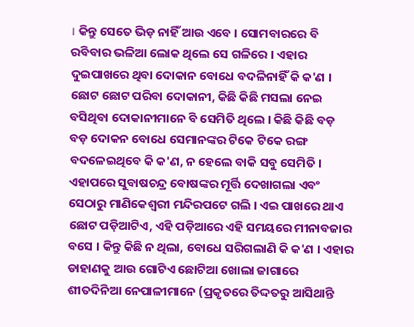। କିନ୍ତୁ ସେତେ ଭିଡ଼ ନାହିଁ ଆଉ ଏବେ । ସୋମ‌ବାରରେ ବି ରବିବାର ଭଳିଆ ଲୋକ ଥିଲେ ସେ ଗଳିରେ । ଏହାର ଦୁଇପାଖରେ ଥିବା ଦୋକାନ ବୋଧେ ବଦଳିନାହିଁ କି କ'ଣ । ଛୋଟ ଛୋଟ ପରିବା ଦୋକାନୀ, କିଛି କିଛି ମସଲା ନେଇ ବସିଥିବା ଦୋକାନୀମାନେ ବି ସେମିତି ଥିଲେ । କିଛି କିଛି ବଡ଼ ବଡ଼ ଦୋକନ ବୋଧେ ସେମାନଙ୍କର ଟିକେ ଟିକେ ରଙ୍ଗ ବଦଳେଇଥିବେ କି କ'ଣ, ନ ହେଲେ ବାକି ସବୁ ସେମିତି । ଏହାପରେ ସୁବାଷଚନ୍ଦ୍ର ବୋଷଙ୍କର ମୂର୍ତ୍ତି ଦେଖାଗଲା ଏବଂ ସେଠାରୁ ମାଣିକେଶ୍ୱରୀ ମନ୍ଦିରପଟେ ଗଲି । ଏଇ ପାଖରେ ଥାଏ ଛୋଟ ପଡ଼ିଆଟିଏ, ଏହି ପଡ଼ିଆରେ ଏହି ସମୟରେ ମୀନାବଜାର ବସେ । କିନ୍ତୁ କିଛି ନ ଥିଲା, ବୋଧେ ସରିଗଲାଣି କି କ'ଣ । ଏହାର ଡାହାଣକୁ ଆଉ ଗୋଟିଏ ଛୋଟିଆ ଖୋଲା ଜାଗାରେ ଶୀତଦିନିଆ ନେପାଳୀମାନେ (ପ୍ରକୃତରେ ତିଦ୍ଦତରୁ ଆସିଥାନ୍ତି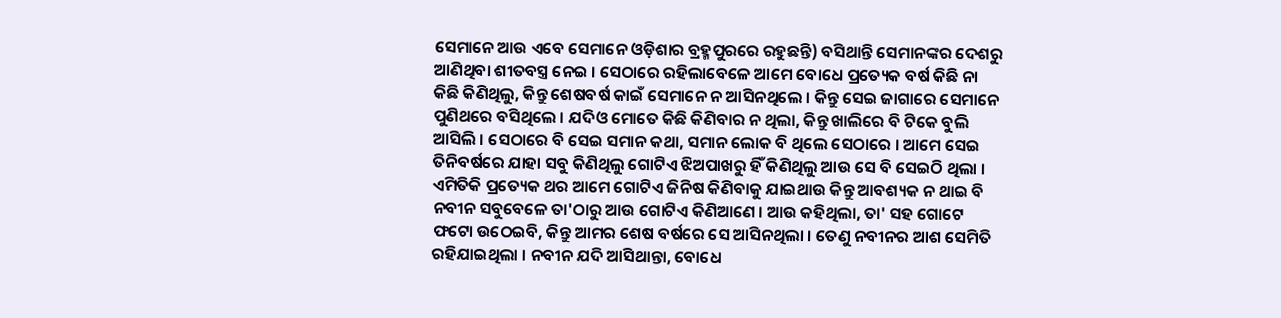ସେମାନେ ଆଉ ଏବେ ସେମାନେ ଓଡ଼ିଶାର ବ୍ରହ୍ମ‌ପୁରରେ ରହୁଛନ୍ତି) ବସିଥାନ୍ତି ସେମାନଙ୍କର ଦେଶରୁ ଆଣିଥିବା ଶୀତବସ୍ତ୍ର ନେଇ । ସେଠାରେ ରହିଲାବେଳେ ଆମେ ବୋଧେ ପ୍ରତ୍ୟେକ ବର୍ଷ କିଛି ନା କିଛି କିଣିଥିଲୁ, କିନ୍ତୁ ଶେଷବର୍ଷ କାଇଁ ସେମାନେ ନ ଆସିନଥିଲେ । କିନ୍ତୁ ସେଇ ଜାଗାରେ ସେମାନେ ପୁଣିଥରେ ବସିଥିଲେ । ଯଦିଓ ମୋତେ କିଛି କିଣିବାର ନ ଥିଲା, କିନ୍ତୁ ଖାଲିରେ ବି ଟିକେ ବୁଲି ଆସିଲି । ସେଠାରେ ବି ସେଇ ସମାନ କଥା, ସମାନ ଲୋକ ବି ଥିଲେ ସେଠାରେ । ଆମେ ସେଇ ତିନିବର୍ଷରେ ଯାହା ସବୁ କିଣିଥିଲୁ ଗୋଟିଏ ଝିଅପାଖରୁ ହିଁ କିଣିଥିଲୁ ଆଉ ସେ ବି ସେଇଠି ଥିଲା । ଏମିତିକି ପ୍ରତ୍ୟେକ ଥର ଆମେ ଗୋଟିଏ ଜିନିଷ କିଣିବାକୁ ଯାଇଥାଉ କିନ୍ତୁ ଆବଶ୍ୟକ ନ ଥାଇ ବି ନବୀନ ସବୁବେଳେ ତା'ଠାରୁ ଆଉ ଗୋଟିଏ କିଣିଆଣେ । ଆଉ କ‌ହିଥିଲା, ତା' ସ‌ହ ଗୋଟେ ଫଟୋ ଉଠେଇବି, କିନ୍ତୁ ଆମର ଶେଷ ବର୍ଷରେ ସେ ଆସିନଥିଲା । ତେଣୁ ନବୀନର ଆଶ ସେମିତି ରହିଯାଇଥିଲା । ନବୀନ ଯଦି ଆସିଥାନ୍ତା, ବୋଧେ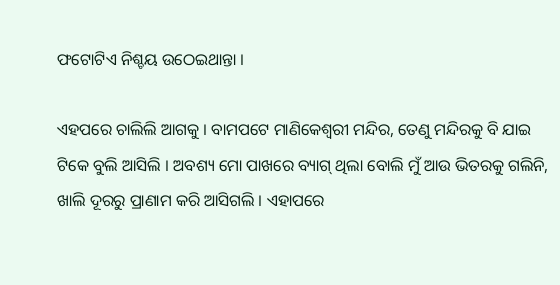ଫଟୋଟିଏ ନିଶ୍ଚୟ ଉଠେଇଥାନ୍ତା ।

ଏହପରେ ଚାଲିଲି ଆଗକୁ । ବାମ‌ପଟେ ମାଣିକେଶ୍ୱରୀ ମନ୍ଦିର, ତେଣୁ ମନ୍ଦିରକୁ ବି ଯାଇ ଟିକେ ବୁଲି ଆସିଲି । ଅବଶ୍ୟ ମୋ ପାଖରେ ବ୍ୟାଗ୍ ଥିଲା ବୋଲି ମୁଁ ଆଉ ଭିତରକୁ ଗଲିନି, ଖାଲି ଦୂରରୁ ପ୍ରାଣାମ କରି ଆସିଗଲି । ଏହାପରେ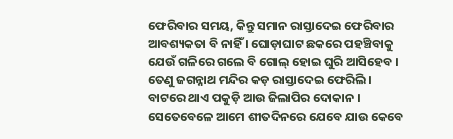ଫେରିବାର ସମୟ, କିନ୍ତୁ ସମାନ ରାସ୍ତାଦେଇ ଫେରିବାର ଆବଶ୍ୟକତା ବି ନାହିଁ । ଘୋଡ଼ାଘାଟ ଛକରେ ପ‌ହ‌ଞ୍ଚିବାକୁ ଯେଉଁ ଗଳିରେ ଗଲେ ବି ଗୋଲ୍ ହୋଇ ଘୁରି ଆସିହେବ । ତେଣୁ ଜଗନ୍ନାଥ ମନ୍ଦିର କଡ଼ ରାସ୍ତାଦେଇ ଫେରିଲି । ବାଟରେ ଥାଏ ପକୁଡ଼ି ଆଉ ଜିଲାପିର ଦୋକାନ । ସେତେବେଳେ ଆମେ ଶୀତଦିନରେ ଯେବେ ଯାଉ କେବେ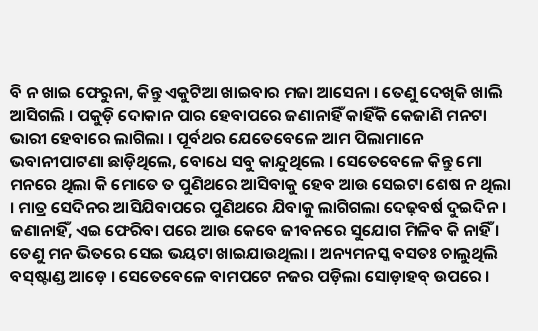ବି ନ ଖାଇ ଫେରୁନା, କିନ୍ତୁ ଏକୁଟିଆ ଖାଇବାର ମଜା ଆସେନା । ତେଣୁ ଦେଖିକି ଖାଲି ଆସିଗଲି । ପକୁଡ଼ି ଦୋକାନ ପାର ହେବାପରେ ଜଣାନାହିଁ କାହିଁକି କେଜାଣି ମନଟା ଭାରୀ ହେବାରେ ଲାଗିଲା । ପୂର୍ବଥର ଯେତେବେଳେ ଆମ ପିଲାମାନେ ଭବାନୀପାଟଣା ଛାଡ଼ିଥିଲେ, ବୋଧେ ସବୁ କାନ୍ଦୁଥିଲେ । ସେତେବେଳେ କିନ୍ତୁ ମୋ ମନରେ ଥିଲା କି ମୋତେ ତ ପୁଣିଥରେ ଆସିବାକୁ ହେବ ଆଉ ସେଇଟା ଶେଷ ନ ଥିଲା । ମାତ୍ର ସେଦିନର ଆସିଯିବାପରେ ପୁଣିଥରେ ଯିବାକୁ ଲାଗିଗଲା ଦେଢ଼ବର୍ଷ ଦୁଇଦିନ । ଜଣାନାହିଁ, ଏଇ ଫେରିବା ପରେ ଆଉ କେବେ ଜୀବନରେ ସୁଯୋଗ ମିଳିବ କି ନାହିଁ । ତେଣୁ ମନ ଭିତରେ ସେଇ ଭୟଟା ଖାଇଯାଉଥିଲା । ଅନ୍ୟମନସ୍କ ବସତଃ ଚାଲୁଥିଲି ବସ୍‌ଷ୍ଟାଣ୍ଡ ଆଡ଼େ । ସେତେବେଳେ ବାମ‌ପଟେ ନ‌ଜର ପଡ଼ିଲା ସୋଡ଼ାହବ୍ ଉପରେ ।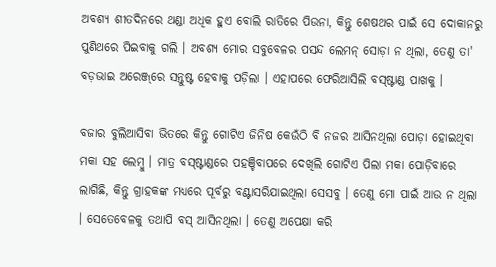ଅବଶ୍ୟ ଶୀତଦିନରେ ଥଣ୍ଡା ଅଧିକ ହୁଏ ବୋଲି ରାତିରେ ପିଉନା, କିନ୍ତୁ ଶେଷଥର ପାଇଁ ସେ ଦୋକାନରୁ ପୁଣିଥରେ ପିଇବାକୁ ଗଲି । ଅବଶ୍ୟ ମୋର ସବୁବେଳର ପସନ୍ଦ ଲେମନ୍ ସୋଡ଼ା ନ ଥିଲା, ତେଣୁ ତା' ବଡ଼ଭାଇ ଅରେଞ୍ଜ୍‌ରେ ସନ୍ତୁଷ୍ଟ ହେବାକୁ ପଡ଼ିଲା । ଏହାପରେ ଫେରିଆସିଲି ବସ୍‌ଷ୍ଟାଣ୍ଡ ପାଖକୁ ।

ବଜାର ବୁଲିଆସିବା ଭିତରେ କିନ୍ତୁ ଗୋଟିଏ ଜିନିଷ କେଉଁଠି ବି ନ‌ଜର ଆସିନଥିଲା ପୋଡ଼ା ହୋଇଥିବା ମକା ସ‌ହ ଲେମ୍ବୁ । ମାତ୍ର ବସ୍‌ଷ୍ଟାଣ୍ଡରେ ପ‌ହ‌ଞ୍ଚିବାପରେ ଦେଖିଲି ଗୋଟିଏ ପିଲା ମକା ପୋଡ଼ିବାରେ ଲାଗିଛି, କିନ୍ତୁ ଗ୍ରାହକଙ୍କ ମଧ୍ୟରେ ପୂର୍ବରୁ ବଣ୍ଟାସରିଯାଇଥିଲା ସେସବୁ । ତେଣୁ ମୋ ପାଇଁ ଆଉ ନ ଥିଲା । ସେତେବେଳକୁ ତ‌ଥାପି ବସ୍ ଆସିନଥିଲା । ତେଣୁ ଅପେକ୍ଷା କରି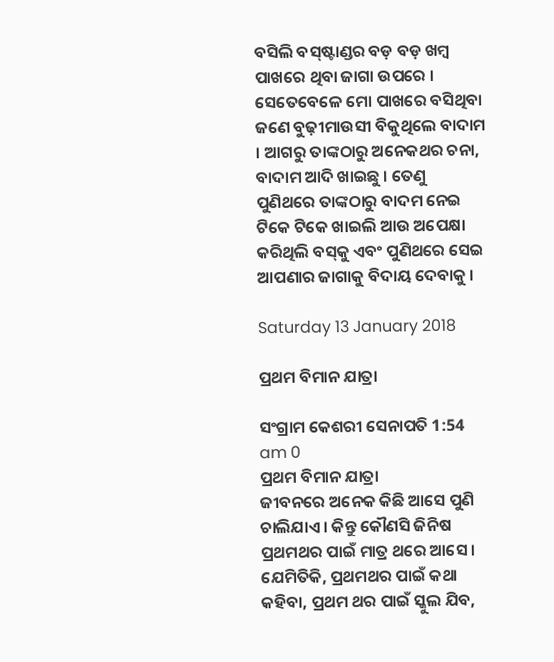ବସିଲି ବସ୍‌ଷ୍ଟାଣ୍ଡର ବଡ଼ ବଡ଼ ଖମ୍ବ ପାଖରେ ଥିବା ଜାଗା ଉପରେ । ସେତେବେଳେ ମୋ ପାଖରେ ବସିଥିବା ଜଣେ ବୁଢ଼ୀମାଉସୀ ବିକୁଥିଲେ ବାଦାମ । ଆଗରୁ ତାଙ୍କଠାରୁ ଅନେକଥର ଚନା, ବାଦାମ ଆଦି ଖାଇଛୁ । ତେଣୁ ପୁଣିଥରେ ତାଙ୍କଠାରୁ ବାଦମ ନେଇ ଟିକେ ଟିକେ ଖାଇଲି ଆଉ ଅପେକ୍ଷା କରିଥିଲି ବସ୍‌କୁ ଏବଂ ପୁଣିଥରେ ସେଇ ଆପଣାର ଜାଗାକୁ ବିଦାୟ ଦେବାକୁ ।

Saturday 13 January 2018

ପ୍ରଥମ ବିମାନ ଯାତ୍ରା

ସଂଗ୍ରାମ କେଶରୀ ସେନାପତି 1:54 am 0
ପ୍ରଥମ ବିମାନ ଯାତ୍ରା
ଜୀବନରେ ଅନେକ କିଛି ଆସେ ପୁଣି ଚାଲିଯାଏ । କିନ୍ତୁ କୌଣସି ଜିନିଷ ପ୍ରଥମଥର ପାଇଁ ମାତ୍ର ଥରେ ଆସେ । ଯେମିତିକି, ପ୍ରଥମଥର ପାଇଁ କଥା କ‌ହିବା, ପ୍ରଥମ ଥର ପାଇଁ ସ୍କୁଲ ଯିବ,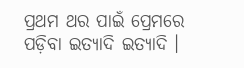ପ୍ରଥମ ଥର ପାଇଁ ପ୍ରେମରେ ପଡ଼ିବା ଇତ୍ୟାଦି ଇତ୍ୟାଦି ।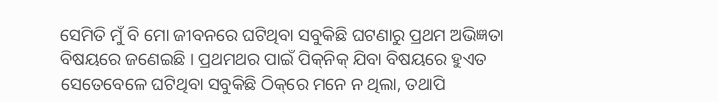ସେମିତି ମୁଁ ବି ମୋ ଜୀବନରେ ଘଟିଥିବା ସବୁକିଛି ଘଟଣାରୁ ପ୍ରଥମ ଅଭିଜ୍ଞତା ବିଷୟରେ ଜଣେଇଛି । ପ୍ରଥମଥର ପାଇଁ ପିକ୍‌ନିକ୍ ଯିବା ବିଷୟରେ ହୁଏତ ସେତେବେଳେ ଘଟିଥିବା ସବୁକିଛି ଠିକ୍‌ରେ ମନେ ନ ଥିଲା, ତ‌ଥାପି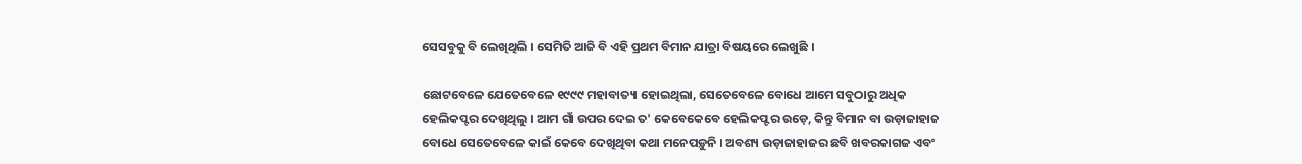ସେସବୁକୁ ବି ଲେଖିଥିଲି । ସେମିତି ଆଜି ବି ଏହି ପ୍ରଥମ ବିମାନ ଯାତ୍ରା ବିଷୟରେ ଲେଖୁଛି ।

ଛୋଟବେଳେ ଯେତେବେଳେ ୧୯୯୯ ମହାବାତ୍ୟା ହୋଇଥିଲା, ସେତେବେଳେ ବୋଧେ ଆମେ ସବୁଠାରୁ ଅଧିକ ହେଲିକପ୍ଟର ଦେଖିଥିଲୁ । ଆମ ଗାଁ ଉପର ଦେଇ ତ' କେବେକେବେ ହେଲିକପ୍ଟର ଉଡ଼େ, କିନ୍ତୁ ବିମାନ ବା ଉଡ଼ାଜାହାଜ ବୋଧେ ସେତେବେଳେ କାଇଁ କେବେ ଦେଖିଥିବା କଥା ମନେପଡ଼ୁନି । ଅବଶ୍ୟ ଉଡ଼ାଜାହାଜର ଛବି ଖବରକାଗଜ ଏବଂ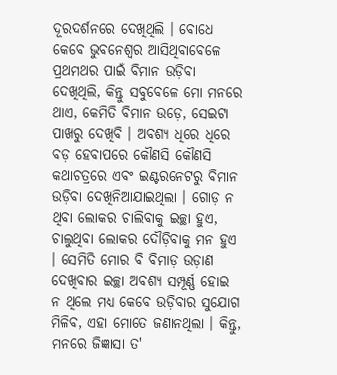ଦୂରଦର୍ଶନରେ ଦେଖିଥିଲି । ବୋଧେ କେବେ ଭୁବନେଶ୍ୱର ଆସିଥିବାବେଳେ ପ୍ରଥମଥର ପାଇଁ ବିମାନ ଉଡ଼ିବା ଦେଖିଥିଲି, କିନ୍ତୁ ସବୁବେଳେ ମୋ ମନରେ ଥାଏ, କେମିତି ବିମାନ ଉଡ଼େ, ସେଇଟା ପାଖରୁ ଦେଖିବି । ଅବଶ୍ୟ ଧିରେ ଧିରେ ବଡ଼ ହେବାପରେ କୌଣସି କୌଣସି କଥାଚତ୍ରରେ ଏବଂ ଇଣ୍ଟରନେଟରୁ ବିମାନ ଉଡ଼ିବା ଦେଖିନିଆଯାଇଥିଲା । ଗୋଡ଼ ନ ଥିବା ଲୋକର ଚାଲିବାକୁ ଇଚ୍ଛା ହୁଏ, ଚାଲୁଥିବା ଲୋକର ଦୌଡ଼ିବାକୁ ମନ ହୁଏ । ସେମିତି ମୋର ବି ବିମାଡ଼ ଉଡ଼ାଣ ଦେଖିବାର ଇଚ୍ଛା ଅବଶ୍ୟ ସମ୍ପୂର୍ଣ୍ଣ ହୋଇ ନ ଥିଲେ ମଧ୍ୟ କେବେ ଉଡ଼ିବାର ସୁଯୋଗ ମିଳିବ, ଏହା ମୋତେ ଜଣାନଥିଲା । କିନ୍ତୁ, ମନରେ ଜିଜ୍ଞାସା ତ'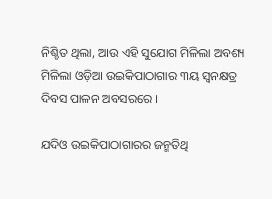ନିଶ୍ଚିତ ଥିଲା, ଆଉ ଏହି ସୁଯୋଗ ମିଳିଲା ଅବଶ୍ୟ ମିଳିଲା ଓଡ଼ିଆ ଉଇକିପାଠାଗାର ୩ୟ ସ୍ୱନକ୍ଷତ୍ର ଦିବସ ପାଳନ ଅବସରରେ ।

ଯଦିଓ ଉଇକିପାଠାଗାରର ଜନ୍ମତିଥି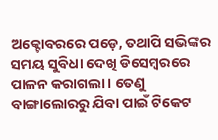ଅକ୍ଟୋବରରେ ପଡ଼େ, ତ‌ଥାପି ସଭିଙ୍କର ସମୟ ସୁବିଧା ଦେଖି ଡିସେମ୍ବରରେ ପାଳନ କରାଗଲା । ତେଣୁ ବାଙ୍ଗାଲୋରରୁ ଯିବା ପାଇଁ ଟିକେଟ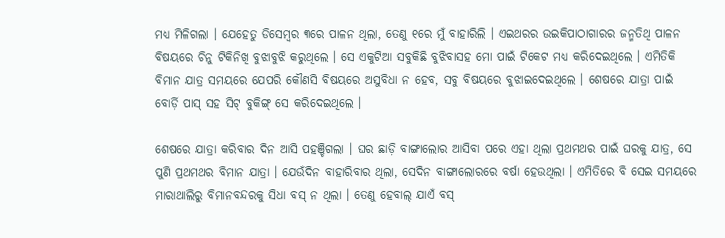ମଧ୍ୟ ମିଳିଗଲା । ଯେହେତୁ ଡିସେମ୍ବର ୩ରେ ପାଳନ ଥିଲା, ତେଣୁ ୧ରେ ମୁଁ ବାହାରିଲି । ଏଇଥରର ଉଇକିପାଠାଗାରର ଜନ୍ମତିଥି ପାଳନ ବିଷୟରେ ଚିନୁ ଟିକିନିଖି ବୁଝାବୁଝି କରୁଥିଲେ । ସେ ଏକୁଟିଆ ସବୁକିଛି ବୁଝିବାସ‌ହ ମୋ ପାଇଁ ଟିକେଟ ମଧ୍ୟ କରିଦେଇଥିଲେ । ଏମିତିକି ବିମାନ ଯାତ୍ର ସମୟରେ ଯେପରି କୌଣସି ବିଷୟରେ ଅସୁବିଧା ନ ହେବ, ସବୁ ବିଷୟରେ ବୁଝାଇଦେଇଥିଲେ । ଶେଷରେ ଯାତ୍ରା ପାଇଁ ବୋର୍ଡ଼ି ପାସ୍ ସ‌ହ ସିଟ୍ ବୁକିଙ୍ଗ୍ ସେ କରିଦେଇଥିଲେ ।

ଶେଷରେ ଯାତ୍ରା କରିବାର ଦିନ ଆସି ପ‌ହ‌ଞ୍ଚିଗଲା । ଘର ଛାଡ଼ି ବାଙ୍ଗାଲୋର ଆସିବା ପରେ ଏହା ଥିଲା ପ୍ରଥମଥର ପାଇଁ ଘରକୁ ଯାତ୍ର, ସେ ପୁଣି ପ୍ରଥମଥର ବିମାନ ଯାତ୍ରା । ଯେଉଁଦିନ ବାହାରିବାର ଥିଲା, ସେଦିନ ବାଙ୍ଗାଲୋରରେ ବର୍ଷା ହେଉଥିଲା । ଏମିତିରେ ବି ସେଇ ସମୟରେ ମାରାଥାଲିରୁ ବିମାନବନ୍ଦରକୁ ସିଧା ବସ୍ ନ ଥିଲା । ତେଣୁ ହେବାଲ୍‌ ଯାଏଁ ବସ୍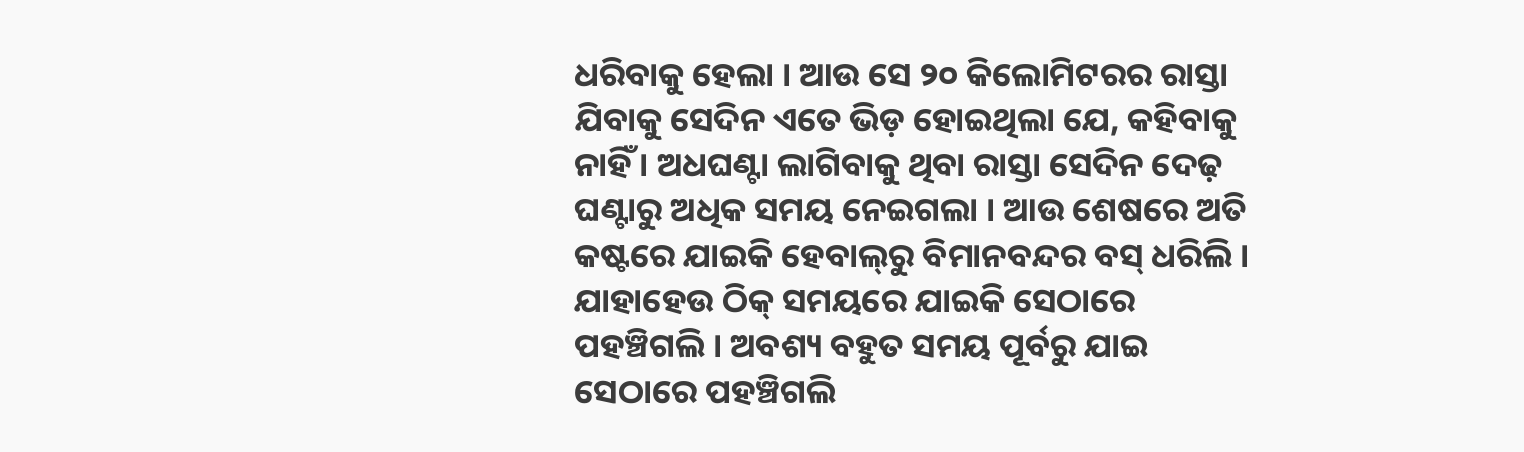ଧରିବାକୁ ହେଲା । ଆଉ ସେ ୨୦ କିଲୋମିଟରର ରାସ୍ତା ଯିବାକୁ ସେଦିନ ଏତେ ଭିଡ଼ ହୋଇଥିଲା ଯେ, କ‌ହିବାକୁ ନାହିଁ । ଅଧଘଣ୍ଟା ଲାଗିବାକୁ ଥିବା ରାସ୍ତା ସେଦିନ ଦେଢ଼ ଘଣ୍ଟାରୁ ଅଧିକ ସମୟ ନେଇଗଲା । ଆଉ ଶେଷରେ ଅତି କଷ୍ଟରେ ଯାଇକି ହେବାଲ୍‌ରୁ ବିମାନବନ୍ଦର ବସ୍ ଧରିଲି । ଯାହାହେଉ ଠିକ୍ ସମୟରେ ଯାଇକି ସେଠାରେ ପ‌ହ‌ଞ୍ଚିଗଲି । ଅବଶ୍ୟ ବ‌ହୁତ ସମୟ ପୂର୍ବରୁ ଯାଇ ସେଠାରେ ପ‌ହ‌ଞ୍ଚିଗଲି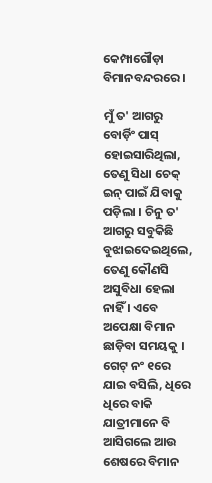କେମ୍ପାଗୌଡ଼ା ବିମାନବନ୍ଦରରେ ।

ମୁଁ ତ' ଆଗରୁ ବୋର୍ଡ଼ିଂ ପାସ୍ ହୋଇସାରିଥିଲା, ତେଣୁ ସିଧା ଚେକ୍ ଇନ୍ ପାଇଁ ଯିବାକୁ ପଡ଼ିଲା । ଚିନୁ ତ' ଆଗରୁ ସବୁକିଛି ବୁଝାଇଦେଇଥିଲେ, ତେଣୁ କୌଣସି ଅସୁବିଧା ହେଲା ନାହିଁ । ଏବେ ଅପେକ୍ଷା ବିମାନ ଛାଡ଼ିବା ସମୟକୁ । ଗେଟ୍ ନଂ ୧ରେ ଯାଇ ବସିଲି, ଧିରେ ଧିରେ ବାକି ଯାତ୍ରୀମାନେ ବି ଆସିଗଲେ ଆଉ ଶେଷରେ ବିମାନ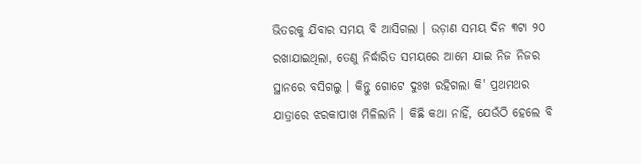ଭିତରକୁ ଯିବାର ସମୟ ବି ଆସିଗଲା । ଉଡ଼ାଣ ସମୟ ଦିନ ୩ଟା ୨୦ ରଖାଯାଇଥିଲା, ତେଣୁ ନିର୍ଦ୍ଧାରିତ ସମୟରେ ଆମେ ଯାଇ ନିଜ ନିଜର ସ୍ଥାନରେ ବସିଗଲୁ । କିନ୍ତୁ ଗୋଟେ ଦୁଃଖ ରହିଗଲା କି' ପ୍ରଥମଥର ଯାତ୍ରାରେ ଝରକାପାଖ ମିଳିଲାନି । କିଛି କଥା ନାହିଁ, ଯେଉଁଠି ହେଲେ ବି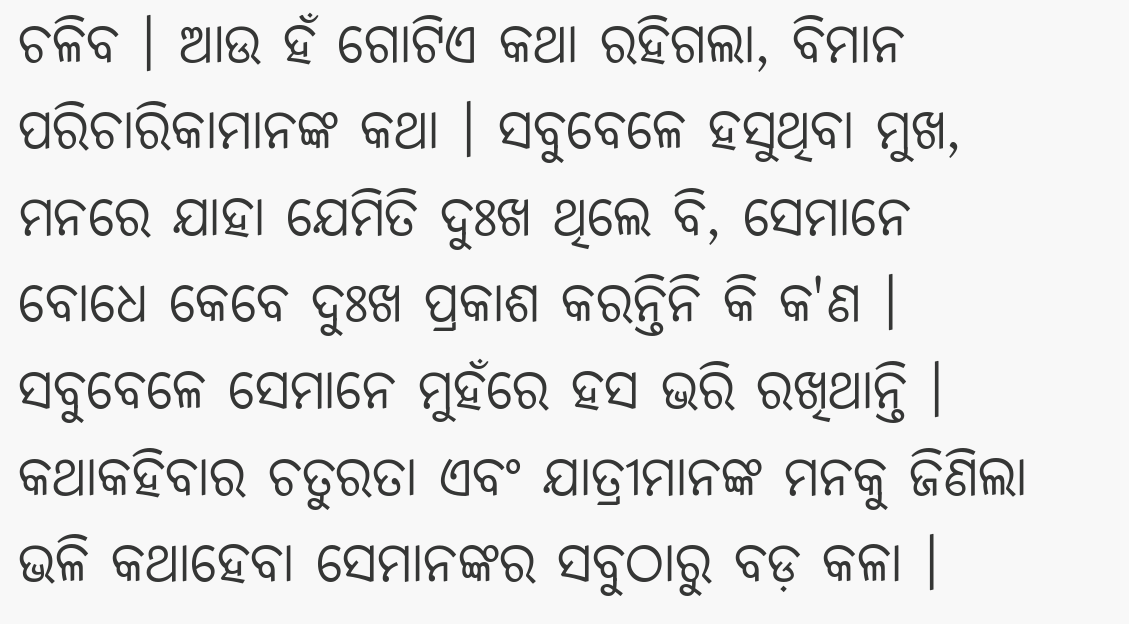ଚଳିବ । ଆଉ ହଁ ଗୋଟିଏ କଥା ରହିଗଲା, ବିମାନ ପରିଚାରିକାମାନଙ୍କ କଥା । ସବୁବେଳେ ହସୁଥିବା ମୁଖ, ମନରେ ଯାହା ଯେମିତି ଦୁଃଖ ଥିଲେ ବି, ସେମାନେ ବୋଧେ କେବେ ଦୁଃଖ ପ୍ରକାଶ କରନ୍ତିନି କି କ'ଣ । ସବୁବେଳେ ସେମାନେ ମୁହଁରେ ହସ ଭରି ରଖିଥାନ୍ତି । କଥାକ‌ହିବାର ଚତୁରତା ଏବଂ ଯାତ୍ରୀମାନଙ୍କ ମନ‌କୁ ଜିଣିଲା ଭଳି କଥାହେବା ସେମାନଙ୍କର ସବୁଠାରୁ ବଡ଼ କଳା ।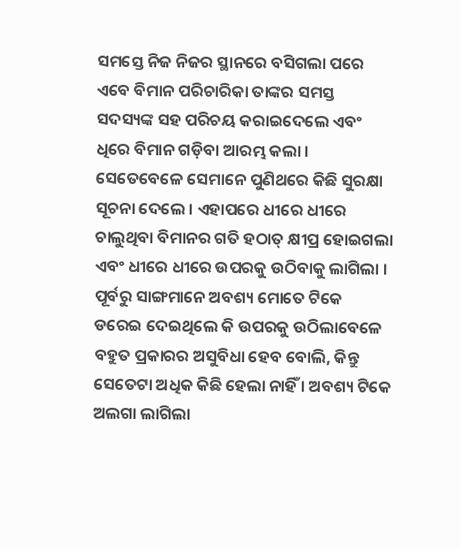ସମସ୍ତେ ନିଜ ନିଜର ସ୍ଥାନରେ ବସିଗଲା ପରେ ଏବେ ବିମାନ ପରିଚାରିକା ତାଙ୍କର ସମସ୍ତ ସଦସ୍ୟଙ୍କ ସ‌ହ ପରିଚୟ କରାଇଦେଲେ ଏବଂ ଧିରେ ବିମାନ ଗଡ଼ିବା ଆରମ୍ଭ କଲା । ସେତେବେଳେ ସେମାନେ ପୁଣିଥରେ କିଛି ସୁରକ୍ଷା ସୂଚନା ଦେଲେ । ଏହାପରେ ଧୀରେ ଧୀରେ ଚାଲୁଥିବା ବିମାନର ଗତି ହଠାତ୍ କ୍ଷୀପ୍ର ହୋଇଗଲା ଏବଂ ଧୀରେ ଧୀରେ ଉପରକୁ ଉଠିବାକୁ ଲାଗିଲା । ପୂର୍ବରୁ ସାଙ୍ଗମାନେ ଅବଶ୍ୟ ମୋତେ ଟିକେ ଡରେଇ ଦେଇଥିଲେ କି ଉପରକୁ ଉଠିଲାବେଳେ ବ‌ହୁତ ପ୍ରକାରର ଅସୁବିଧା ହେବ ବୋଲି, କିନ୍ତୁ ସେତେଟା ଅଧିକ କିଛି ହେଲା ନାହିଁ । ଅବଶ୍ୟ ଟିକେ ଅଲଗା ଲାଗିଲା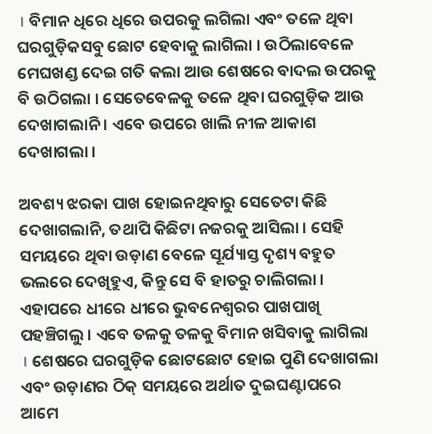। ବିମାନ ଧିରେ ଧିରେ ଉପରକୁ ଲଗିଲା ଏବଂ ତଳେ ଥିବା ଘରଗୁଡ଼ିକସବୁ ଛୋଟ ହେବାକୁ ଲାଗିଲା । ଉଠିଲାବେଳେ ମେଘଖଣ୍ଡ ଦେଇ ଗତି କଲା ଆଉ ଶେଷରେ ବାଦଲ ଉପରକୁ ବି ଉଠିଗଲା । ସେତେବେଳକୁ ତଳେ ଥିବା ଘରଗୁଡ଼ିକ ଆଉ ଦେଖାଗଲାନି । ଏବେ ଉପରେ ଖାଲି ନୀଳ ଆକାଶ ଦେଖାଗଲା ।

ଅବଶ୍ୟ ଝରକା ପାଖ ହୋଇନଥିବାରୁ ସେତେଟା କିଛି ଦେଖାଗଲାନି, ତ‌ଥାପି କିଛିଟା ନ‌ଜରକୁ ଆସିଲା । ସେହି ସମୟରେ ଥିବା ଉଡ଼ାଣ ବେଳେ ସୂର୍ଯ୍ୟାସ୍ତ ଦୃଶ୍ୟ ବ‌ହୁତ ଭଲରେ ଦେଖିହୁଏ, କିନ୍ତୁ ସେ ବି ହାତରୁ ଚାଲିଗଲା । ଏହାପରେ ଧୀରେ ଧୀରେ ଭୁବନେଶ୍ୱରର ପାଖପାଖି ପ‌ହ‌ଞ୍ଚିଗଲୁ । ଏବେ ତଳ‌କୁ ତ‌ଳକୁ ବିମାନ ଖସିବାକୁ ଲାଗିଲା । ଶେଷରେ ଘରଗୁଡ଼ିକ ଛୋଟଛୋଟ ହୋଇ ପୁଣି ଦେଖାଗଲା ଏବଂ ଉଡ଼ାଣର ଠିକ୍ ସମୟରେ ଅର୍ଥାତ ଦୁଇଘଣ୍ଟାପରେ ଆମେ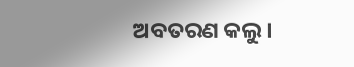ଅବତରଣ କଲୁ ।